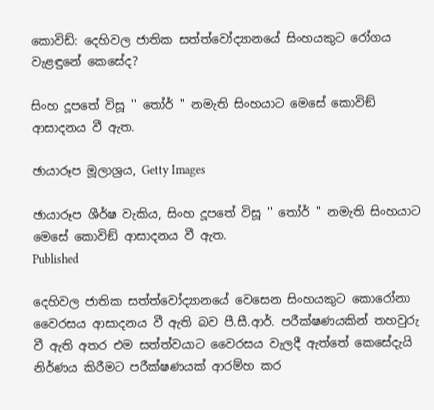කොවිඩ්: දෙහිවල ජාතික සත්ත්වෝද්‍යානයේ සිංහයකුට රෝගය වැළඳුනේ කෙසේද?

සිංහ දූපතේ විසූ '' තෝර් '' නමැති සිංහයාට මෙසේ කොවිඞ් ආසාදනය වී ඇත.

ඡායාරූප මූලාශ්‍රය, Getty Images

ඡායාරූප ශීර්ෂ වැකිය, සිංහ දූපතේ විසූ '' තෝර් '' නමැති සිංහයාට මෙසේ කොවිඞ් ආසාදනය වී ඇත.
Published

දෙහිවල ජාතික සත්ත්වෝද්‍යානයේ වෙසෙන සිංහයකුට කොරෝනා වෛරසය ආසාදනය වී ඇති බව පී.සී.ආර්. පරීක්ෂණයකින් තහවුරු වී ඇති අතර එම සත්ත්වයාට වෛරසය වැලදී ඇත්තේ කෙසේදැයි නිර්ණය කිරීමට පරීක්ෂණයක් ආරම්හ කර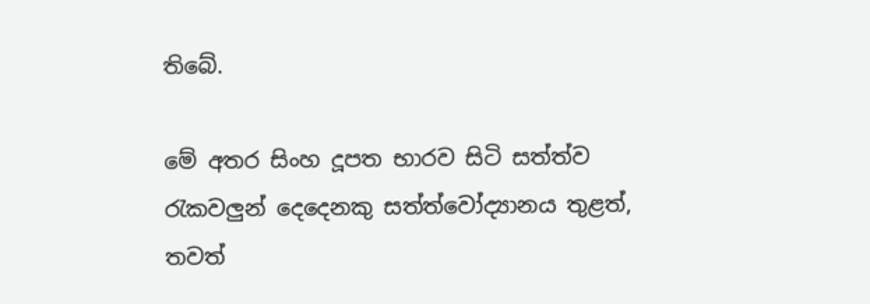තිබේ.

මේ අතර සිංහ දූපත භාරව සිටි සත්ත්ව රැකවලුන් දෙදෙනකු සත්ත්වෝද්‍යානය තුළත්, තවත්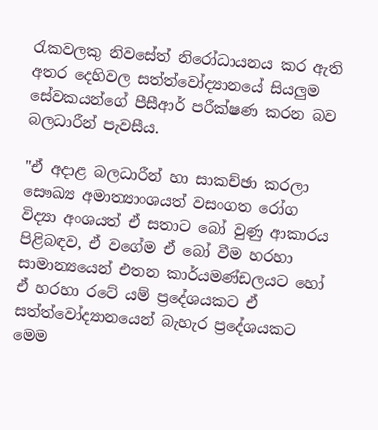රැකවලකු නිවසේත් නිරෝධායනය කර ඇති අතර දෙහිවල සත්ත්වෝද්‍යානයේ සියලුම සේවකයන්ගේ පීසීආර් පරීක්ෂණ කරන බව බලධාරීන් පැවසීය.

"ඒ අදාළ බලධාරීන් හා සාකච්ඡා කරලා සෞඛ්‍ය අමාත්‍යාංශයත් වසංගත රෝග විද්‍යා අංශයත් ඒ සතාට බෝ වුණු ආකාරය පිළිබඳව, ඒ වගේම ඒ බෝ වීම හරහා සාමාන්‍යයෙන් එතන කාර්යමණ්ඩලයට හෝ ඒ හරහා රටේ යම් ප්‍රදේශයකට ඒ සත්ත්වෝද්‍යානයෙන් බැහැර ප්‍රදේශයකට මෙම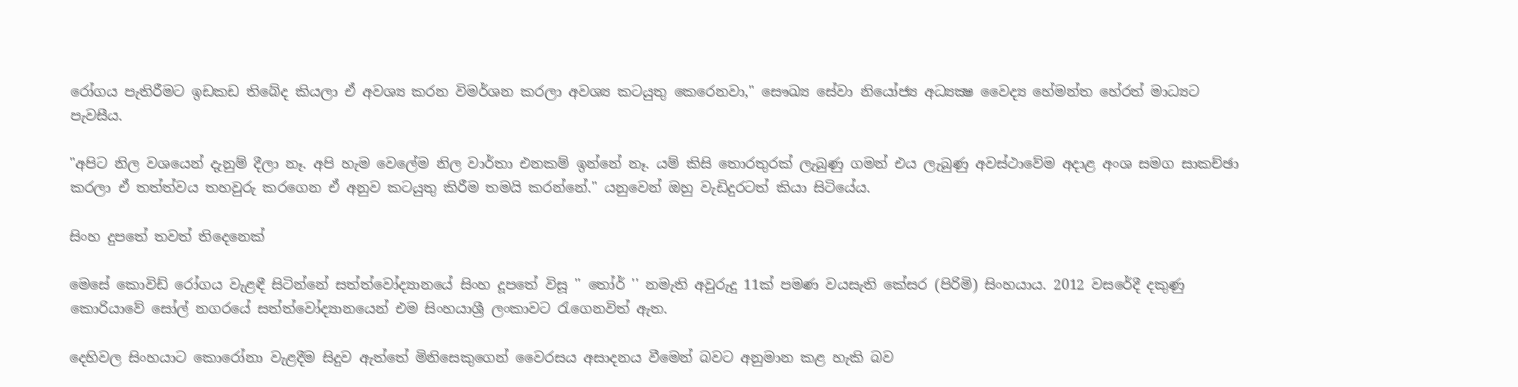රෝගය පැතිරීමට ඉඩකඩ තිබේද කියලා ඒ අවශ්‍ය කරන විමර්ශන කරලා අවශ්‍ය කටයුතු කෙරෙනවා," සෞඛ්‍ය සේවා නියෝජ්‍ය අධ්‍යක්‍ෂ වෛද්‍ය හේමන්ත හේරත් මාධ්‍යට පැවසීය.

"අපිට නිල වශයෙන් දැනුම් දීලා නෑ. අපි හැම වෙලේම නිල වාර්තා එනකම් ඉන්නේ නෑ. යම් කිසි තොරතුරක් ලැබුණු ගමන් එය ලැබුණු අවස්ථාවේම අදාළ අංශ සමග සාකච්ඡා කරලා ඒ තත්ත්වය තහවුරු කරගෙන ඒ අනුව කටයුතු කිරීම තමයි කරන්නේ." යනුවෙන් ඔහු වැඩිදුරටත් කියා සිටියේය.

සිංහ දුපතේ තවත් තිදෙනෙක්

මෙසේ කොවිඩ් රෝගය වැළඳී සිටින්නේ සත්ත්වෝද්‍යානයේ සිංහ දූපතේ විසූ '' තෝර් '' නමැති අවුරුදු 11ක් පමණ වයසැති කේසර (පිරිමි) සිංහයාය. 2012 වසරේදී දකුණු කොරියාවේ සෝල් නගරයේ සත්ත්වෝද්‍යානයෙන් එම සිංහයාශ්‍රී ලංකාවට රැගෙනවිත් ඇත.

දෙහිවල සිංහයාට කොරෝනා වැළදීම සිදුව ඇත්තේ මිනිසෙකුගෙන් වෛරසය අසාදනය වීමෙන් බවට අනුමාන කළ හැකි බව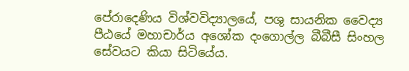පේරාදෙණිය විශ්වවිද්‍යාලයේ, පශු සායනික වෛද්‍ය පීඨයේ මහාචාර්ය අශෝක දංගොල්ල බීබීසී සිංහල සේවයට කියා සිටියේය.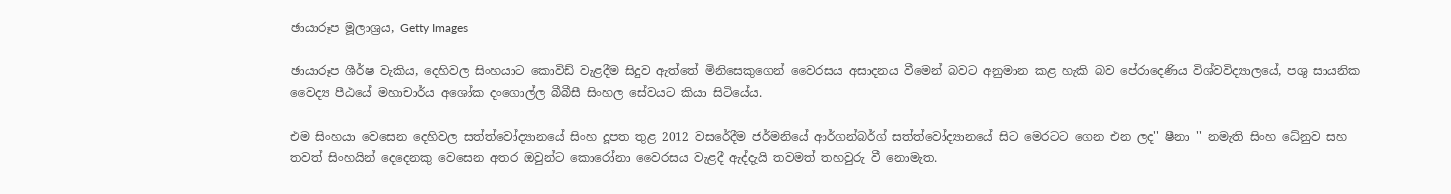ඡායාරූප මූලාශ්‍රය, Getty Images

ඡායාරූප ශීර්ෂ වැකිය, දෙහිවල සිංහයාට කොවිඩ් වැළදීම සිදුව ඇත්තේ මිනිසෙකුගෙන් වෛරසය අසාදනය වීමෙන් බවට අනුමාන කළ හැකි බව පේරාදෙණිය විශ්වවිද්‍යාලයේ, පශු සායනික වෛද්‍ය පීඨයේ මහාචාර්ය අශෝක දංගොල්ල බීබීසී සිංහල සේවයට කියා සිටියේය.

එම සිංහයා වෙසෙන දෙහිවල සත්ත්වෝද්‍යානයේ සිංහ දූපත තුළ 2012 වසරේදීම ජර්මනියේ ආර්ගන්බර්ග් සත්ත්වෝද්‍යානයේ සිට මෙරටට ගෙන එන ලද'' ෂීනා '' නමැති සිංහ ධේනුව සහ තවත් සිංහයින් දෙදෙනකු වෙසෙන අතර ඔවුන්ට කොරෝනා වෛරසය වැළදී ඇද්දැයි තවමත් තහවුරු වී නොමැත.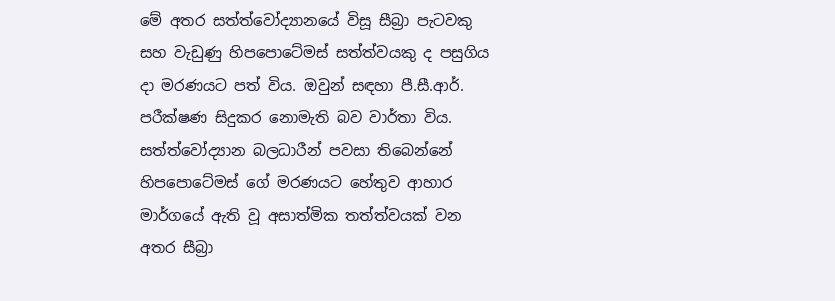මේ අතර සත්ත්වෝද්‍යානයේ විසූ සීබ්‍රා පැටවකු සහ වැඩුණු හිපපොටේමස් සත්ත්වයකු ද පසුගිය දා මරණයට පත් විය. ඔවුන් සඳහා පී.සී.ආර්. පරීක්ෂණ සිදුකර නොමැති බව වාර්තා විය. සත්ත්වෝද්‍යාන බලධාරීන් පවසා තිබෙන්නේ හිපපොටේමස් ගේ මරණයට හේතුව ආහාර මාර්ගයේ ඇති වූ අසාත්මික තත්ත්වයක් වන අතර සීබ්‍රා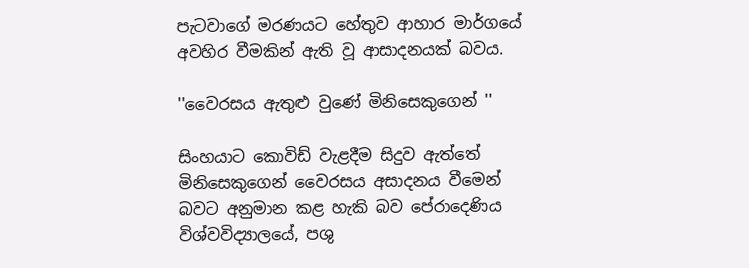පැටවාගේ මරණයට හේතුව ආහාර මාර්ගයේ අවහිර වීමකින් ඇති වූ ආසාදනයක් බවය.

''වෛරසය ඇතුළු වුණේ මිනිසෙකුගෙන් ''

සිංහයාට කොවිඩ් වැළදීම සිදුව ඇත්තේ මිනිසෙකුගෙන් වෛරසය අසාදනය වීමෙන් බවට අනුමාන කළ හැකි බව පේරාදෙණිය විශ්වවිද්‍යාලයේ, පශු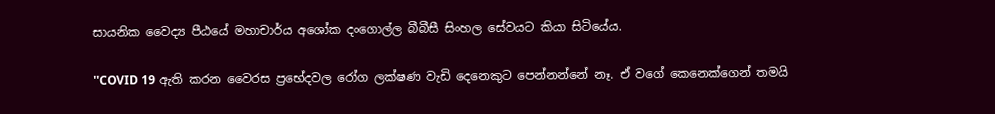සායනික වෛද්‍ය පීඨයේ මහාචාර්ය අශෝක දංගොල්ල බීබීසී සිංහල සේවයට කියා සිටියේය.

''COVID 19 ඇති කරන වෛරස ප්‍රභේදවල රෝග ලක්ෂණ වැඩි දෙනෙකුට පෙන්නන්නේ නෑ. ඒ වගේ කෙනෙක්ගෙන් තමයි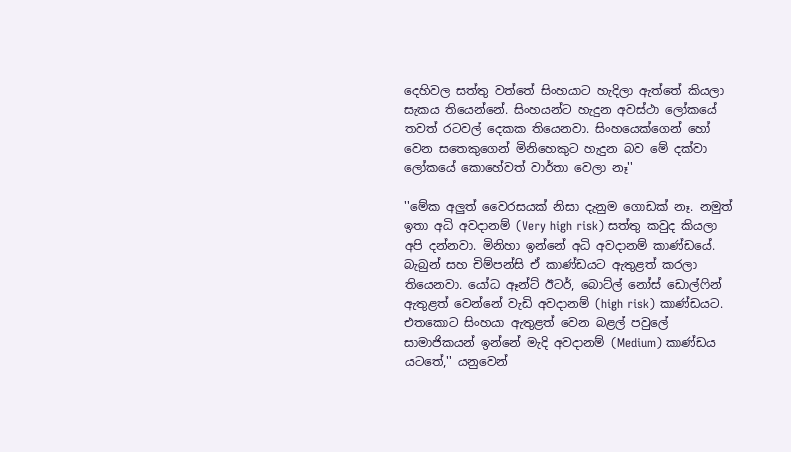දෙහිවල සත්තු වත්තේ සිංහයාට හැදිලා ඇත්තේ කියලා සැකය තියෙන්නේ. සිංහයන්ට හැදුන අවස්ථා ලෝකයේ තවත් රටවල් දෙකක තියෙනවා. සිංහයෙක්ගෙන් හෝ වෙන සතෙකුගෙන් මිනිහෙකුට හැදුන බව මේ දක්වා ලෝකයේ කොහේවත් වාර්තා වෙලා නෑ''

''මේක අලුත් වෛරසයක් නිසා දැනුම ගොඩක් නෑ. නමුත් ඉතා අධි අවදානම් (Very high risk) සත්තු කවුද කියලා අපි දන්නවා. මිනිහා ඉන්නේ අධි අවදානම් කාණ්ඩයේ. බැබුන් සහ චිම්පන්සි ඒ කාණ්ඩයට ඇතුළත් කරලා තියෙනවා. යෝධ ඈන්ට් ඊටර්, බොට්ල් නෝස් ඩොල්ෆින් ඇතුළත් වෙන්නේ වැඩි අවදානම් (high risk) කාණ්ඩයට. එතකොට සිංහයා ඇතුළත් වෙන බළල් පවුලේ සාමාජිකයන් ඉන්නේ මැදි අවදානම් (Medium) කාණ්ඩය යටතේ,'' යනුවෙන්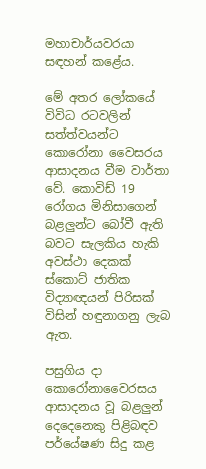මහාචාර්යවරයා සඳහන් කළේය.

මේ අතර ලෝකයේ විවිධ රටවලින් සත්ත්වයන්ට කොරෝනා වෛසරය ආසාදනය වීම වාර්තා වේ. කොවිඩ් 19 රෝගය මිනිසාගෙන් බළලුන්ට බෝවී ඇති බවට සැලකිය හැකි අවස්ථා දෙකක් ස්කොට් ජාතික විද්‍යාඥයන් පිරිසක් විසින් හඳුනාගනු ලැබ ඇත.

පසුගිය දා කොරෝනාවෛරසය ආසාදනය වූ බළලුන් දෙදෙනෙකු පිළිබඳව පර්යේෂණ සිදු කළ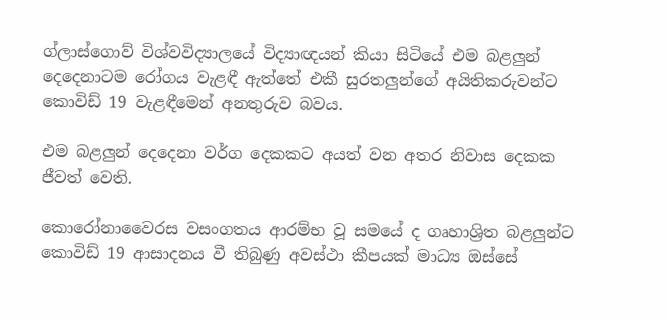ග්ලාස්ගොව් විශ්වවිද්‍යාලයේ විද්‍යාඥයන් කියා සිටියේ එම බළලුන් දෙදෙනාටම රෝගය වැළඳී ඇත්තේ එකී සුරතලුන්ගේ අයිතිකරුවන්ට කොවිඩ් 19 වැළඳීමෙන් අනතුරුව බවය.

එම බළලුන් දෙදෙනා වර්ග දෙකකට අයත් වන අතර නිවාස දෙකක ජීවත් වෙති.

කොරෝනාවෛරස වසංගතය ආරම්භ වූ සමයේ ද ගෘහාශ්‍රිත බළලුන්ට කොවිඩ් 19 ආසාදනය වී තිබුණු අවස්ථා කීපයක් මාධ්‍ය ඔස්සේ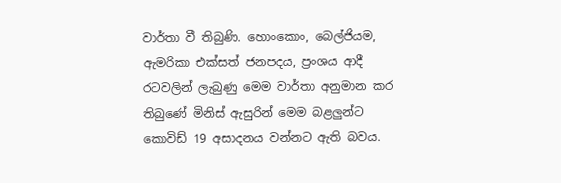වාර්තා වී තිබුණි. හොංකොං, බෙල්ජියම, ඇමරිකා එක්සත් ජනපදය, ප්‍රංශය ආදී රටවලින් ලැබුණු මෙම වාර්තා අනුමාන කර තිබුණේ මිනිස් ඇසුරින් මෙම බළලුන්ට කොවිඩ් 19 අසාදනය වන්නට ඇති බවය.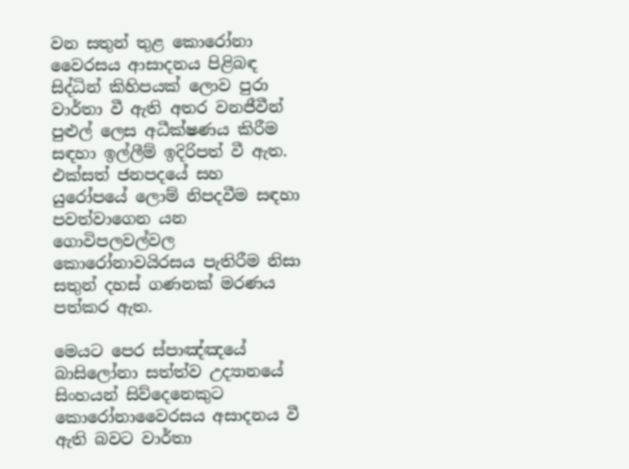වන සතුන් තුළ කොරෝනා වෛරසය ආසාදනය පිළිබඳ සිද්ධින් කිහිපයක් ලොව පුරා වාර්තා වී ඇති අතර වනජීවීන් පුළුල් ලෙස අධීක්ෂණය කිරීම සඳහා ඉල්ලීම් ඉදිරිපත් වී ඇත. එක්සත් ජනපදයේ සහ යුරෝපයේ ලොම් නිපදවීම සඳහා පවත්වාගෙන යන ගොවිපලවල්වල කොරෝනාවයිරසය පැතිරීම නිසා සතුන් දහස් ගණනක් මරණය පත්කර ඇත.

මෙයට පෙර ස්පාඤ්ඤයේ බාසිලෝනා සත්ත්ව උද්‍යානයේ සිංහයන් සිව්දෙනෙකුට කොරෝනාවෛරසය අසාදනය වී ඇති බවට වාර්තා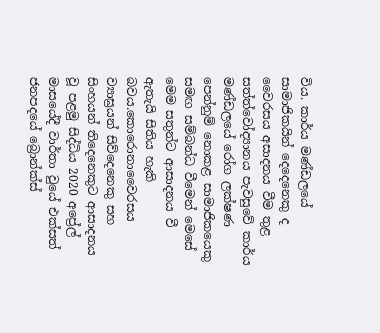විය. කාර්ය මණ්ඩලයේ සාමාජිකයින් දෙදෙනෙකු ද වෛරසය අසාදනය වීම තුළ සත්ත්වෝද්‍යානය පැවසුවේ කාර්ය මණ්ඩලයේ රෝග ලක්ෂණ පෙන්නුම් නොකළ සාමාජිකයෙකු සමඟ සම්බන්ධ වීමෙන් මෙසේ මෙම සතුන්ට ආසාදනය වී ඇතැයි සිතිය හැකි බවය.කොරොනාවෛරසය ව්‍යාඝ්‍රයන් සිව්දෙනෙකු සහ සිංහයන් තිදෙනෙකුට ආසාදනය වූ පළමු සිද්ධිය 2020 අප්‍රේල් මාසයේදී වාර්තා වුයේ එක්සත් ජනපදයේ බ්‍රොන්ක්ස්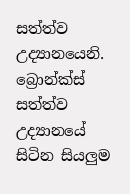සත්ත්ව උද්‍යානයෙනි. බ්‍රොන්ක්ස් සත්ත්ව උද්‍යානයේ සිටින සියලුම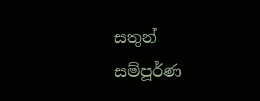සතුන් සම්පූර්ණ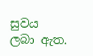සුවය ලබා ඇත.